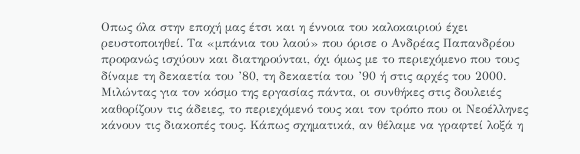Οπως όλα στην εποχή μας έτσι και η έννοια του καλοκαιριού έχει ρευστοποιηθεί. Τα «μπάνια του λαού» που όρισε ο Ανδρέας Παπανδρέου προφανώς ισχύουν και διατηρούνται, όχι όμως με το περιεχόμενο που τους δίναμε τη δεκαετία του ’80, τη δεκαετία του ’90 ή στις αρχές του 2000.
Μιλώντας για τον κόσμο της εργασίας πάντα, οι συνθήκες στις δουλειές καθορίζουν τις άδειες, το περιεχόμενό τους και τον τρόπο που οι Νεοέλληνες κάνουν τις διακοπές τους. Κάπως σχηματικά, αν θέλαμε να γραφτεί λοξά η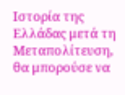Ιστορία της Ελλάδας μετά τη Μεταπολίτευση, θα μπορούσε να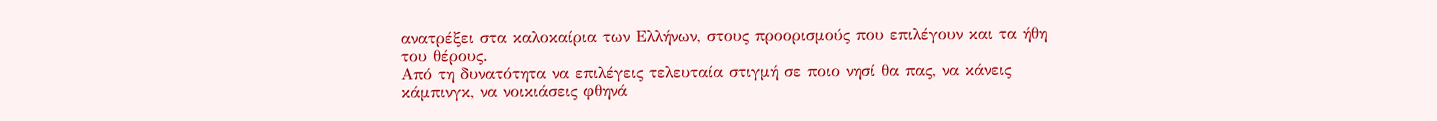ανατρέξει στα καλοκαίρια των Ελλήνων, στους προορισμούς που επιλέγουν και τα ήθη του θέρους.
Από τη δυνατότητα να επιλέγεις τελευταία στιγμή σε ποιο νησί θα πας, να κάνεις κάμπινγκ, να νοικιάσεις φθηνά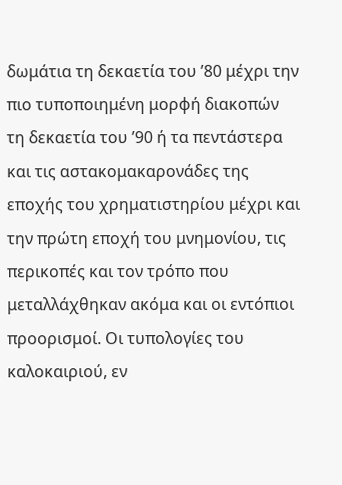δωμάτια τη δεκαετία του ’80 μέχρι την πιο τυποποιημένη μορφή διακοπών τη δεκαετία του ’90 ή τα πεντάστερα και τις αστακομακαρονάδες της εποχής του χρηματιστηρίου μέχρι και την πρώτη εποχή του μνημονίου, τις περικοπές και τον τρόπο που μεταλλάχθηκαν ακόμα και οι εντόπιοι προορισμοί. Οι τυπολογίες του καλοκαιριού, εν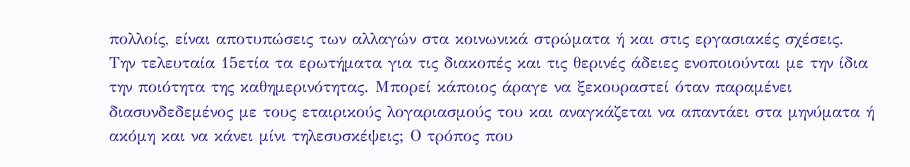πολλοίς, είναι αποτυπώσεις των αλλαγών στα κοινωνικά στρώματα ή και στις εργασιακές σχέσεις.
Την τελευταία 15ετία τα ερωτήματα για τις διακοπές και τις θερινές άδειες ενοποιούνται με την ίδια την ποιότητα της καθημερινότητας. Μπορεί κάποιος άραγε να ξεκουραστεί όταν παραμένει διασυνδεδεμένος με τους εταιρικούς λογαριασμούς του και αναγκάζεται να απαντάει στα μηνύματα ή ακόμη και να κάνει μίνι τηλεσυσκέψεις; Ο τρόπος που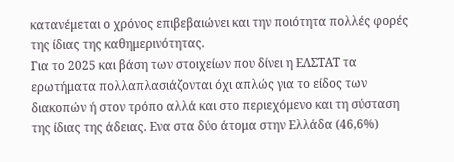κατανέμεται ο χρόνος επιβεβαιώνει και την ποιότητα πολλές φορές της ίδιας της καθημερινότητας.
Για το 2025 και βάση των στοιχείων που δίνει η ΕΛΣΤΑΤ τα ερωτήματα πολλαπλασιάζονται όχι απλώς για το είδος των διακοπών ή στον τρόπο αλλά και στο περιεχόμενο και τη σύσταση της ίδιας της άδειας. Ενα στα δύο άτομα στην Ελλάδα (46,6%)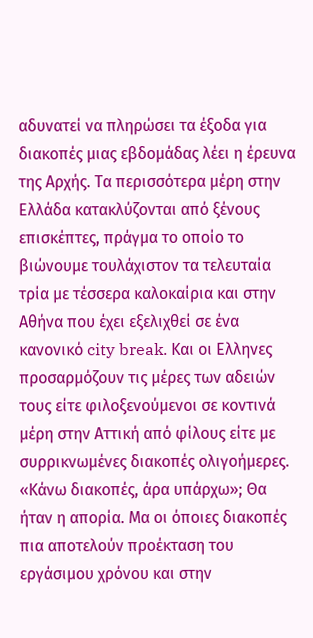αδυνατεί να πληρώσει τα έξοδα για διακοπές μιας εβδομάδας λέει η έρευνα της Αρχής. Τα περισσότερα μέρη στην Ελλάδα κατακλύζονται από ξένους επισκέπτες, πράγμα το οποίο το βιώνουμε τουλάχιστον τα τελευταία τρία με τέσσερα καλοκαίρια και στην Αθήνα που έχει εξελιχθεί σε ένα κανονικό city break. Και οι Ελληνες προσαρμόζουν τις μέρες των αδειών τους είτε φιλοξενούμενοι σε κοντινά μέρη στην Αττική από φίλους είτε με συρρικνωμένες διακοπές ολιγοήμερες.
«Κάνω διακοπές, άρα υπάρχω»; Θα ήταν η απορία. Μα οι όποιες διακοπές πια αποτελούν προέκταση του εργάσιμου χρόνου και στην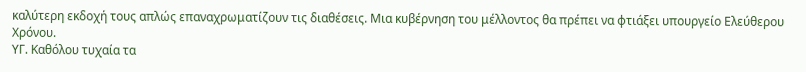καλύτερη εκδοχή τους απλώς επαναχρωματίζουν τις διαθέσεις. Μια κυβέρνηση του μέλλοντος θα πρέπει να φτιάξει υπουργείο Ελεύθερου Χρόνου.
ΥΓ. Καθόλου τυχαία τα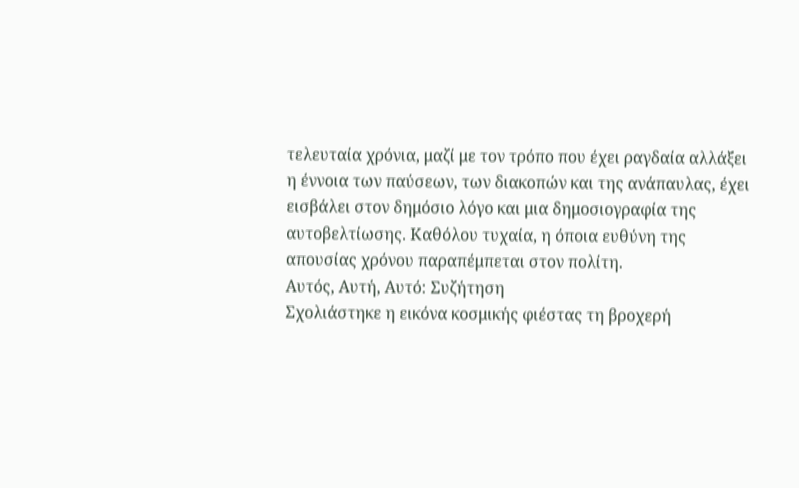τελευταία χρόνια, μαζί με τον τρόπο που έχει ραγδαία αλλάξει η έννοια των παύσεων, των διακοπών και της ανάπαυλας, έχει εισβάλει στον δημόσιο λόγο και μια δημοσιογραφία της αυτοβελτίωσης. Καθόλου τυχαία, η όποια ευθύνη της απουσίας χρόνου παραπέμπεται στον πολίτη.
Αυτός, Αυτή, Αυτό: Συζήτηση
Σχολιάστηκε η εικόνα κοσμικής φιέστας τη βροχερή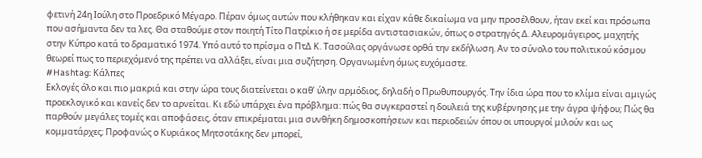φετινή 24η Ιούλη στο Προεδρικό Μέγαρο. Πέραν όμως αυτών που κλήθηκαν και είχαν κάθε δικαίωμα να μην προσέλθουν, ήταν εκεί και πρόσωπα που ασήμαντα δεν τα λες. Θα σταθούμε στον ποιητή Τίτο Πατρίκιο ή σε μερίδα αντιστασιακών, όπως ο στρατηγός Δ. Αλευρομάγειρος, μαχητής στην Κύπρο κατά το δραματικό 1974. Υπό αυτό το πρίσμα ο ΠτΔ Κ. Τασούλας οργάνωσε ορθά την εκδήλωση. Αν το σύνολο του πολιτικού κόσμου θεωρεί πως το περιεχόμενό της πρέπει να αλλάξει, είναι μια συζήτηση. Οργανωμένη όμως ευχόμαστε.
#Hashtag: Κάλπες
Εκλογές όλο και πιο μακριά και στην ώρα τους διατείνεται ο καθ’ ύλην αρμόδιος, δηλαδή ο Πρωθυπουργός. Την ίδια ώρα που το κλίμα είναι αμιγώς προεκλογικό και κανείς δεν το αρνείται. Κι εδώ υπάρχει ένα πρόβλημα: πώς θα συγκεραστεί η δουλειά της κυβέρνησης με την άγρα ψήφου; Πώς θα παρθούν μεγάλες τομές και αποφάσεις, όταν επικρέμαται μια συνθήκη δημοσκοπήσεων και περιοδειών όπου οι υπουργοί μιλούν και ως κομματάρχες; Προφανώς ο Κυριάκος Μητσοτάκης δεν μπορεί,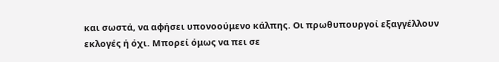και σωστά, να αφήσει υπονοούμενο κάλπης. Οι πρωθυπουργοί εξαγγέλλουν εκλογές ή όχι. Μπορεί όμως να πει σε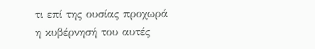τι επί της ουσίας προχωρά η κυβέρνησή του αυτές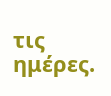τις ημέρες.